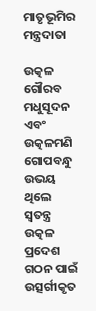ମାତୃଭୂମିର ମନ୍ତ୍ରଦାତା

ଉତ୍କଳ ଗୌରବ ମଧୁସୂଦନ ଏବଂ ଉତ୍କଳମଣି ଗୋପବନ୍ଧୁ ଉଭୟ ଥିଲେ ସ୍ବତନ୍ତ୍ର ଉତ୍କଳ ପ୍ରଦେଶ ଗଠନ ପାଇଁ ଉତ୍ସର୍ଗୀକୃତ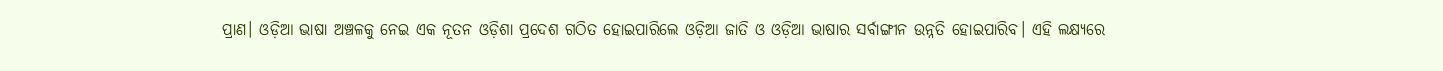ପ୍ରାଣ। ଓଡ଼ିଆ ଭାଷା ଅଞ୍ଚଳକୁ ନେଇ ଏକ ନୂତନ ଓଡ଼ିଶା ପ୍ରଦେଶ ଗଠିତ ହୋଇପାରିଲେ ଓଡ଼ିଆ ଜାତି ଓ ଓଡ଼ିଆ ଭାଷାର ସର୍ବାଙ୍ଗୀନ ଉନ୍ନତି ହୋଇପାରିବ। ଏହି ଲକ୍ଷ୍ୟରେ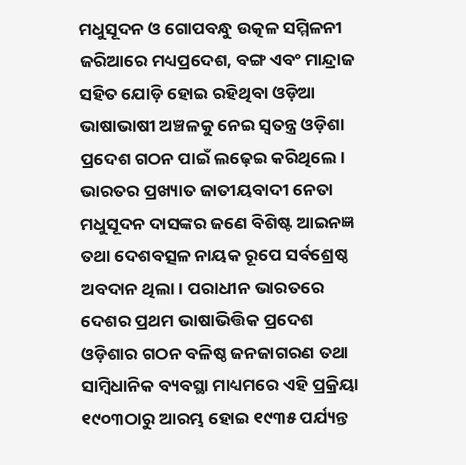ମଧୁସୂଦନ ଓ ଗୋପବନ୍ଧୁ ଉତ୍କଳ ସମ୍ମିଳନୀ ଜରିଆରେ ମଧ୍ୟପ୍ରଦେଶ, ବଙ୍ଗ ଏବଂ ମାନ୍ଦ୍ରାଜ ସହିତ ଯୋଡ଼ି ହୋଇ ରହିଥିବା ଓଡ଼ିଆ ଭାଷାଭାଷୀ ଅଞ୍ଚଳକୁ ନେଇ ସ୍ବତନ୍ତ୍ର ଓଡ଼ିଶା ପ୍ରଦେଶ ଗଠନ ପାଇଁ ଲଢ଼େଇ କରିଥିଲେ।
ଭାରତର ପ୍ରଖ୍ୟାତ ଜାତୀୟବାଦୀ ନେତା ମଧୁସୂଦନ ଦାସଙ୍କର ଜଣେ ବିଶିଷ୍ଟ ଆଇନଜ୍ଞ ତଥା ଦେଶବତ୍ସଳ ନାୟକ ରୂପେ ସର୍ବଶ୍ରେଷ୍ଠ ଅବଦାନ ଥିଲା। ପରାଧୀନ ଭାରତରେ ଦେଶର ପ୍ରଥମ ଭାଷାଭିତ୍ତିକ ପ୍ରଦେଶ ଓଡ଼ିଶାର ଗଠନ ବଳିଷ୍ଠ ଜନଜାଗରଣ ତଥା ସାମ୍ବିଧାନିକ ବ୍ୟବସ୍ଥା ମାଧ୍ୟମରେ ଏହି ପ୍ରକ୍ରିୟା ୧୯୦୩ଠାରୁ ଆରମ୍ଭ ହୋଇ ୧୯୩୫ ପର୍ଯ୍ୟନ୍ତ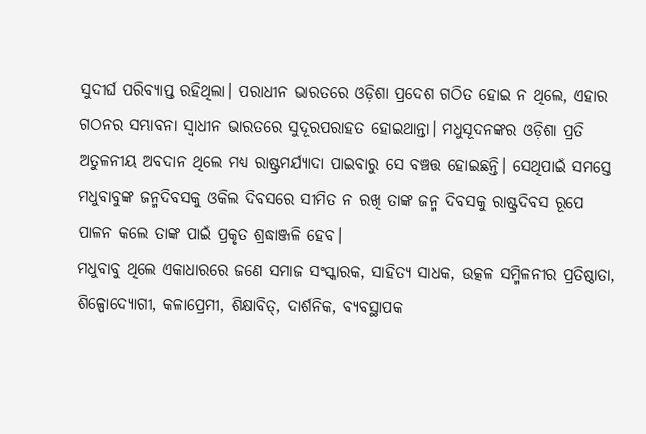ସୁଦୀର୍ଘ ପରିବ୍ୟାପ୍ତ ରହିଥିଲା। ପରାଧୀନ ଭାରତରେ ଓଡ଼ିଶା ପ୍ରଦେଶ ଗଠିତ ହୋଇ ନ ଥିଲେ, ଏହାର ଗଠନର ସମ୍ଭାବନା ସ୍ବାଧୀନ ଭାରତରେ ସୁଦୂରପରାହତ ହୋଇଥାନ୍ତା। ମଧୁସୂଦନଙ୍କର ଓଡ଼ିଶା ପ୍ରତି ଅତୁଳନୀୟ ଅବଦାନ ଥିଲେ ମଧ୍ୟ ରାଷ୍ଟ୍ରମର୍ଯ୍ୟାଦା ପାଇବାରୁ ସେ ବଞ୍ଚତ୍ତ ହୋଇଛନ୍ତି। ସେଥିପାଇଁ ସମସ୍ତେ ମଧୁବାବୁଙ୍କ ଜନ୍ମଦିବସକୁ ଓକିଲ ଦିବସରେ ସୀମିତ ନ ରଖି ତାଙ୍କ ଜନ୍ମ ଦିବସକୁ ରାଷ୍ଟ୍ରଦିବସ ରୂପେ ପାଳନ କଲେ ତାଙ୍କ ପାଇଁ ପ୍ରକୃତ ଶ୍ରଦ୍ଧାଞ୍ଜଳି ହେବ।
ମଧୁବାବୁ ଥିଲେ ଏକାଧାରରେ ଜଣେ ସମାଜ ସଂସ୍କାରକ, ସାହିତ୍ୟ ସାଧକ, ଉତ୍କଳ ସମ୍ମିଳନୀର ପ୍ରତିଷ୍ଠାତା, ଶିଳ୍ପୋଦ୍ୟୋଗୀ, କଳାପ୍ରେମୀ, ଶିକ୍ଷାବିତ୍‌, ଦାର୍ଶନିକ, ବ୍ୟବସ୍ଥାପକ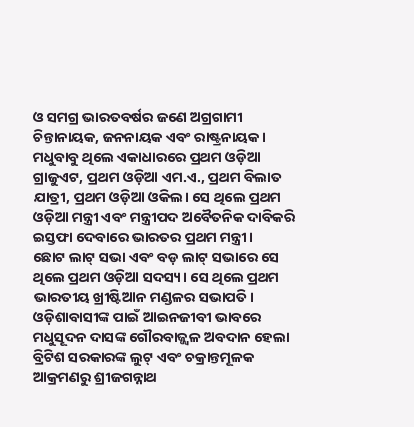ଓ ସମଗ୍ର ଭାରତବର୍ଷର ଜଣେ ଅଗ୍ରଗାମୀ ଚିନ୍ତାନାୟକ, ଜନନାୟକ ଏବଂ ରାଷ୍ଟ୍ରନାୟକ। ମଧୁବାବୁ ଥିଲେ ଏକାଧାରରେ ପ୍ରଥମ ଓଡ଼ିଆ ଗ୍ରାଜୁଏଟ, ପ୍ରଥମ ଓଡ଼ିଆ ଏମ.ଏ., ପ୍ରଥମ ବିଲାତ ଯାତ୍ରୀ, ପ୍ରଥମ ଓଡ଼ିଆ ଓକିଲ। ସେ ଥିଲେ ପ୍ରଥମ ଓଡ଼ିଆ ମନ୍ତ୍ରୀ ଏବଂ ମନ୍ତ୍ରୀପଦ ଅବୈତନିକ ଦାବିକରି ଇସ୍ତଫା ଦେବାରେ ଭାରତର ପ୍ରଥମ ମନ୍ତ୍ରୀ।
ଛୋଟ ଲାଟ୍‌ ସଭା ଏବଂ ବଡ଼ ଲାଟ୍‌ ସଭାରେ ସେ ଥିଲେ ପ୍ରଥମ ଓଡ଼ିଆ ସଦସ୍ୟ। ସେ ଥିଲେ ପ୍ରଥମ ଭାରତୀୟ ଖ୍ରୀଷ୍ଟିଆନ ମଣ୍ଡଳର ସଭାପତି।
ଓଡ଼ିଶାବାସୀଙ୍କ ପାଇଁ ଆଇନଜୀବୀ ଭାବରେ ମଧୁସୂଦନ ଦାସଙ୍କ ଗୌରବାଜ୍ଜ୍ୱଳ ଅବଦାନ ହେଲା ବ୍ରିଟିଶ ସରକାରଙ୍କ ଲୁଟ୍‌ ଏବଂ ଚକ୍ରାନ୍ତମୂଳକ ଆକ୍ରମଣରୁ ଶ୍ରୀଜଗନ୍ନାଥ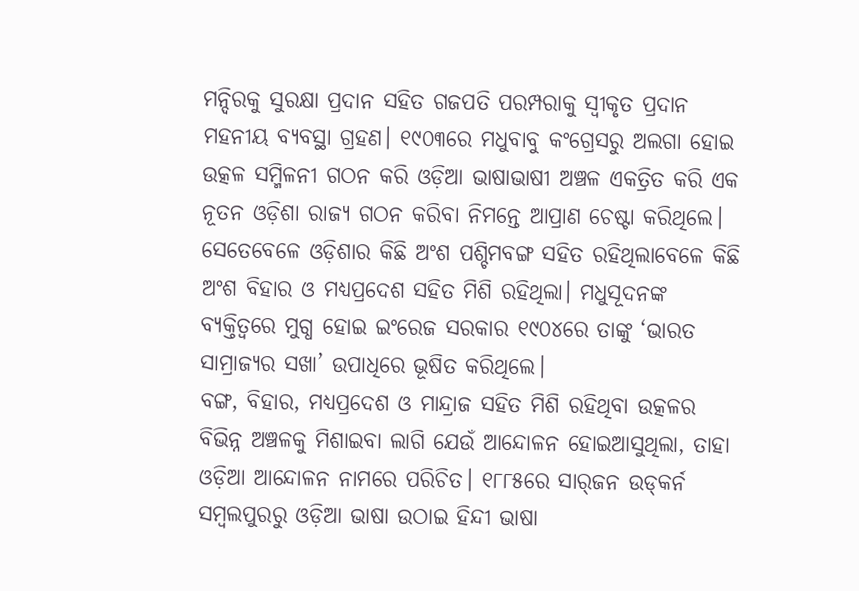ମନ୍ଦିରକୁ ସୁରକ୍ଷା ପ୍ରଦାନ ସହିତ ଗଜପତି ପରମ୍ପରାକୁ ସ୍ବୀକୃତ ପ୍ରଦାନ ମହନୀୟ ବ୍ୟବସ୍ଥା ଗ୍ରହଣ। ୧୯୦୩ରେ ମଧୁବାବୁ କଂଗ୍ରେସରୁ ଅଲଗା ହୋଇ ଉତ୍କଳ ସମ୍ମିଳନୀ ଗଠନ କରି ଓଡ଼ିଆ ଭାଷାଭାଷୀ ଅଞ୍ଚଳ ଏକତ୍ରିତ କରି ଏକ ନୂତନ ଓଡ଼ିଶା ରାଜ୍ୟ ଗଠନ କରିବା ନିମନ୍ତେ ଆପ୍ରାଣ ଚେଷ୍ଟା କରିଥିଲେ। ସେତେବେଳେ ଓଡ଼ିଶାର କିଛି ଅଂଶ ପଶ୍ଚିମବଙ୍ଗ ସହିତ ରହିଥିଲାବେଳେ କିଛି ଅଂଶ ବିହାର ଓ ମଧ୍ୟପ୍ରଦେଶ ସହିତ ମିଶି ରହିଥିଲା। ମଧୁସୂଦନଙ୍କ ବ୍ୟକ୍ତିତ୍ୱରେ ମୁଗ୍ଧ ହୋଇ ଇଂରେଜ ସରକାର ୧୯୦୪ରେ ତାଙ୍କୁ ‘ଭାରତ ସାମ୍ରାଜ୍ୟର ସଖା’ ଉପାଧିରେ ଭୂଷିତ କରିଥିଲେ।
ବଙ୍ଗ, ବିହାର, ମଧ୍ୟପ୍ରଦେଶ ଓ ମାନ୍ଦ୍ରାଜ ସହିତ ମିଶି ରହିଥିବା ଉତ୍କଳର ବିଭିନ୍ନ ଅଞ୍ଚଳକୁ ମିଶାଇବା ଲାଗି ଯେଉଁ ଆନ୍ଦୋଳନ ହୋଇଆସୁଥିଲା, ତାହା ଓଡ଼ିଆ ଆନ୍ଦୋଳନ ନାମରେ ପରିଚିତ। ୧୮୮୫ରେ ସାର୍‌ଜନ ଉଡ୍‌କର୍ନ ସମ୍ବଲପୁରରୁ ଓଡ଼ିଆ ଭାଷା ଉଠାଇ ହିନ୍ଦୀ ଭାଷା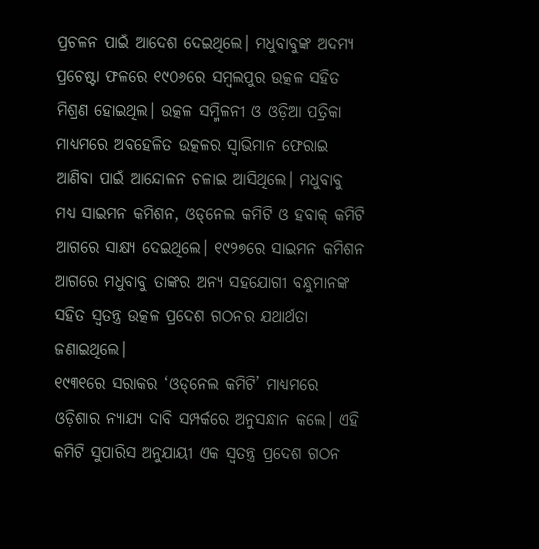ପ୍ରଚଳନ ପାଇଁ ଆଦେଶ ଦେଇଥିଲେ। ମଧୁବାବୁଙ୍କ ଅଦମ୍ୟ ପ୍ରଚେଷ୍ଟା ଫଳରେ ୧୯୦୬ରେ ସମ୍ବଲପୁର ଉତ୍କଳ ସହିତ ମିଶ୍ରଣ ହୋଇଥିଲ। ଉତ୍କଳ ସମ୍ମିଳନୀ ଓ ଓଡ଼ିଆ ପତ୍ରିକା ମାଧ୍ୟମରେ ଅବହେଳିତ ଉତ୍କଳର ସ୍ବାଭିମାନ ଫେରାଇ ଆଣିବା ପାଇଁ ଆନ୍ଦୋଳନ ଚଳାଇ ଆସିଥିଲେ। ମଧୁବାବୁ ମଧ୍ୟ ସାଇମନ କମିଶନ, ଓଡ୍‌ନେଲ କମିଟି ଓ ହବାକ୍‌ କମିଟି ଆଗରେ ସାକ୍ଷ୍ୟ ଦେଇଥିଲେ। ୧୯୨୭ରେ ସାଇମନ କମିଶନ ଆଗରେ ମଧୁବାବୁ ତାଙ୍କର ଅନ୍ୟ ସହଯୋଗୀ ବନ୍ଧୁମାନଙ୍କ ସହିତ ସ୍ବତନ୍ତ୍ର ଉତ୍କଳ ପ୍ରଦେଶ ଗଠନର ଯଥାର୍ଥତା ଜଣାଇଥିଲେ।
୧୯୩୧ରେ ସରାକର ‘ଓଡ୍‌ନେଲ କମିଟି’ ମାଧ୍ୟମରେ ଓଡ଼ିଶାର ନ୍ୟାଯ୍ୟ ଦାବି ସମ୍ପର୍କରେ ଅନୁସନ୍ଧାନ କଲେ। ଏହି କମିଟି ସୁପାରିସ ଅନୁଯାୟୀ ଏକ ସ୍ବତନ୍ତ୍ର ପ୍ରଦେଶ ଗଠନ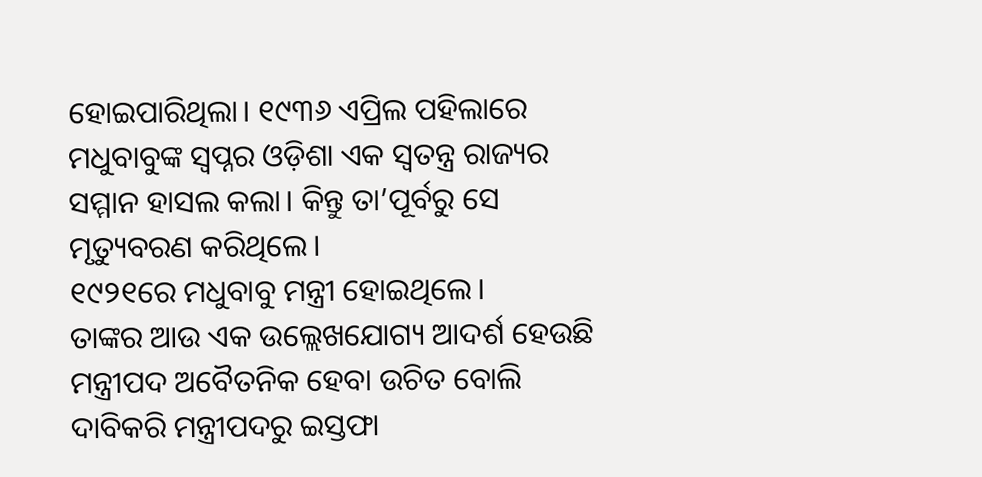ହୋଇପାରିଥିଲା। ୧୯୩୬ ଏପ୍ରିଲ ପହିଲାରେ ମଧୁବାବୁଙ୍କ ସ୍ବପ୍ନର ଓଡ଼ିଶା ଏକ ସ୍ବତନ୍ତ୍ର ରାଜ୍ୟର ସମ୍ମାନ ହାସଲ କଲା। କିନ୍ତୁ ତା’ପୂର୍ବରୁ ସେ ମୃତ୍ୟୁବରଣ କରିଥିଲେ।
୧୯୨୧ରେ ମଧୁବାବୁ ମନ୍ତ୍ରୀ ହୋଇଥିଲେ।
ତାଙ୍କର ଆଉ ଏକ ଉଲ୍ଲେଖଯୋଗ୍ୟ ଆଦର୍ଶ ହେଉଛି ମନ୍ତ୍ରୀପଦ ଅବୈତନିକ ହେବା ଉଚିତ ବୋଲି ଦାବିକରି ମନ୍ତ୍ରୀପଦରୁ ଇସ୍ତଫା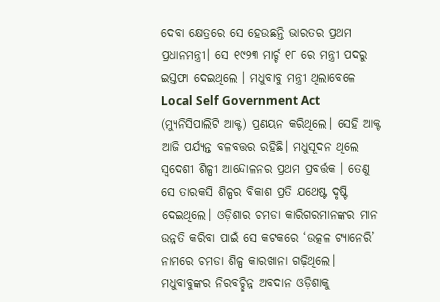ଦେବା କ୍ଷେତ୍ରରେ ସେ ହେଉଛନ୍ତି ଭାରତର ପ୍ରଥମ ପ୍ରଧାନମନ୍ତ୍ରୀ। ସେ ୧୯୨୩ ମାର୍ଚ୍ଚ ୧୮ ରେ ମନ୍ତ୍ରୀ ପଦରୁ ଇସ୍ତଫା ଦେଇଥିଲେ । ମଧୁବାବୁ ମନ୍ତ୍ରୀ ଥିଲାବେଳେ Local Self Government Act (ମ୍ୟୁନିସିପାଲିଟି ଆକ୍ଟ) ପ୍ରଣୟନ କରିଥିଲେ। ସେହି ଆକ୍ଟ ଆଜି ପର୍ଯ୍ୟନ୍ତ ବଳବତ୍ତର ରହିଛି। ମଧୁସୂଦନ ଥିଲେ ସ୍ବଦେଶୀ ଶିଳ୍ପୀ ଆନ୍ଦୋଳନର ପ୍ରଥମ ପ୍ରବର୍ତ୍ତକ । ତେଣୁ ସେ ତାରକସି ଶିଳ୍ପର ବିକାଶ ପ୍ରତି ଯଥେଷ୍ଟ ଦୃଷ୍ଟି ଦେଇଥିଲେ। ଓଡ଼ିଶାର ଚମଡା କାରିଗରମାନଙ୍କର ମାନ ଉନ୍ନତି କରିବା ପାଇଁ ସେ କଟକରେ ‘ଉତ୍କଳ ଟ୍ୟାନେରି’ ନାମରେ ଚମଡା ଶିଳ୍ପ କାରଖାନା ଗଢ଼ିଥିଲେ। ମଧୁବାବୁଙ୍କର ନିରବଚ୍ଛିନ୍ନ ଅବଦାନ ଓଡ଼ିଶାକୁ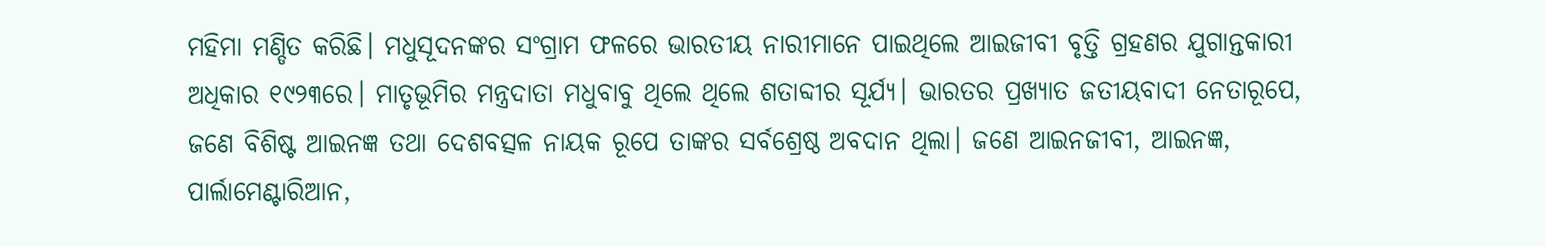ମହିମା ମଣ୍ଡିତ କରିଛି। ମଧୁସୂଦନଙ୍କର ସଂଗ୍ରାମ ଫଳରେ ଭାରତୀୟ ନାରୀମାନେ ପାଇଥିଲେ ଆଇଜୀବୀ ବୃତ୍ତି ଗ୍ରହଣର ଯୁଗାନ୍ତକାରୀ ଅଧିକାର ୧୯୨୩ରେ। ମାତୃଭୂମିର ମନ୍ତ୍ରଦାତା ମଧୁବାବୁ ଥିଲେ ଥିଲେ ଶତାବ୍ଦୀର ସୂର୍ଯ୍ୟ। ଭାରତର ପ୍ରଖ୍ୟାତ ଜତୀୟବାଦୀ ନେତାରୂପେ, ଜଣେ ବିଶିଷ୍ଟ ଆଇନଜ୍ଞ ତଥା ଦେଶବତ୍ସଳ ନାୟକ ରୂପେ ତାଙ୍କର ସର୍ବଶ୍ରେଷ୍ଠ ଅବଦାନ ଥିଲା। ଜଣେ ଆଇନଜୀବୀ, ଆଇନଜ୍ଞ, ପାର୍ଲାମେଣ୍ଟାରିଆନ,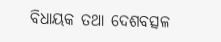ବିଧାୟକ ତଥା ଦେଶବତ୍ସଳ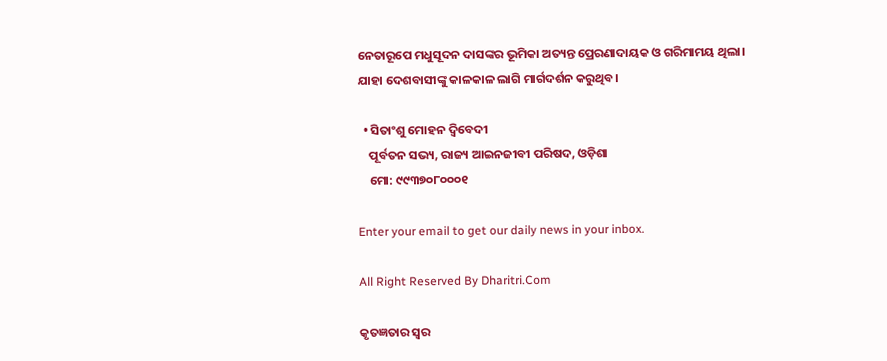ନେତାରୂପେ ମଧୁସୂଦନ ଦାସଙ୍କର ଭୂମିକା ଅତ୍ୟନ୍ତ ପ୍ରେରଣାଦାୟକ ଓ ଗରିମାମୟ ଥିଲା। ଯାହା ଦେଶବାସୀଙ୍କୁ କାଳକାଳ ଲାଗି ମାର୍ଗଦର୍ଶନ କରୁଥିବ।

  • ସିତାଂଶୁ ମୋହନ ଦ୍ୱିବେଦୀ
    ପୂର୍ବତନ ସଭ୍ୟ, ରାଜ୍ୟ ଆଇନଜୀବୀ ପରିଷଦ, ଓଡ଼ିଶା
    ମୋ: ୯୯୩୭୦୮୦୦୦୧

Enter your email to get our daily news in your inbox.

All Right Reserved By Dharitri.Com

କୃତଜ୍ଞତାର ସ୍ବର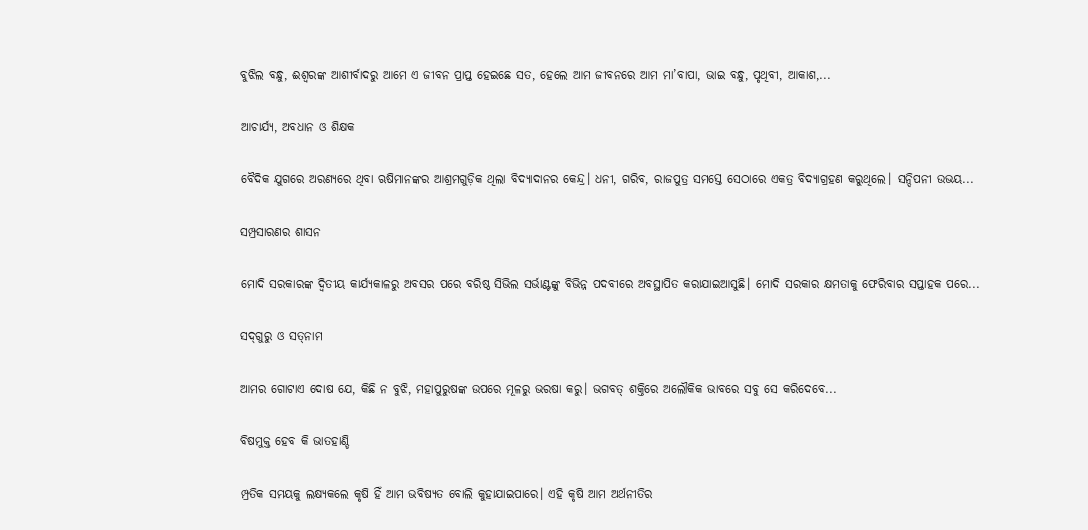ବୁଝିଲ ବନ୍ଧୁ, ଈଶ୍ବରଙ୍କ ଆଶୀର୍ବାଦରୁ ଆମେ ଏ ଜୀବନ ପ୍ରାପ୍ତ ହେଇଛେ ସତ, ହେଲେ ଆମ ଜୀବନରେ ଆମ ମା’ବାପା, ଭାଇ ବନ୍ଧୁ, ପୃଥିବୀ, ଆକାଶ,...

ଆଚାର୍ଯ୍ୟ, ଅବଧାନ ଓ ଶିକ୍ଷକ

ବୈଦିକ ଯୁଗରେ ଅରଣ୍ୟରେ ଥିବା ଋଷିମାନଙ୍କର ଆଶ୍ରମଗୁଡ଼ିକ ଥିଲା ବିଦ୍ୟାଦାନର କେନ୍ଦ୍ର। ଧନୀ, ଗରିବ, ରାଜପୁତ୍ର ସମସ୍ତେ ସେଠାରେ ଏକତ୍ର ବିଦ୍ୟାଗ୍ରହଣ କରୁଥିଲେ। ସନ୍ଦିପନୀ ଉଭୟ...

ସମ୍ପ୍ରସାରଣର ଶାସନ

ମୋଦି ସରକାରଙ୍କ ଦ୍ୱିତୀୟ କାର୍ଯ୍ୟକାଳରୁ ଅବସର ପରେ ବରିଷ୍ଠ ସିଭିଲ ସର୍ଭାଣ୍ଟଙ୍କୁ ବିଭିନ୍ନ ପଦବୀରେ ଅବସ୍ଥାପିତ କରାଯାଇଆସୁଛି। ମୋଦି ସରକାର କ୍ଷମତାକୁ ଫେରିବାର ସପ୍ତାହକ ପରେ...

ସଦ୍‌ଗୁରୁ ଓ ସତ୍‌ନାମ

ଆମର ଗୋଟାଏ ଦୋଷ ଯେ, କିଛି ନ ବୁଝି, ମହାପୁରୁଷଙ୍କ ଉପରେ ମୂଳରୁ ଭରଷା କରୁ। ଭଗବତ୍‌ ଶକ୍ତିରେ ଅଲୌକିକ ଭାବରେ ସବୁ ସେ କରିଦେବେ...

ବିଷମୁକ୍ତ ହେବ କି ଭାତହାଣ୍ଡି

ମ୍ପ୍ରତିକ ସମୟକୁ ଲକ୍ଷ୍ୟକଲେ କୃଷି ହିଁ ଆମ ଭବିଷ୍ୟତ ବୋଲି କୁହାଯାଇପାରେ। ଏହି କୃଷି ଆମ ଅର୍ଥନୀତିର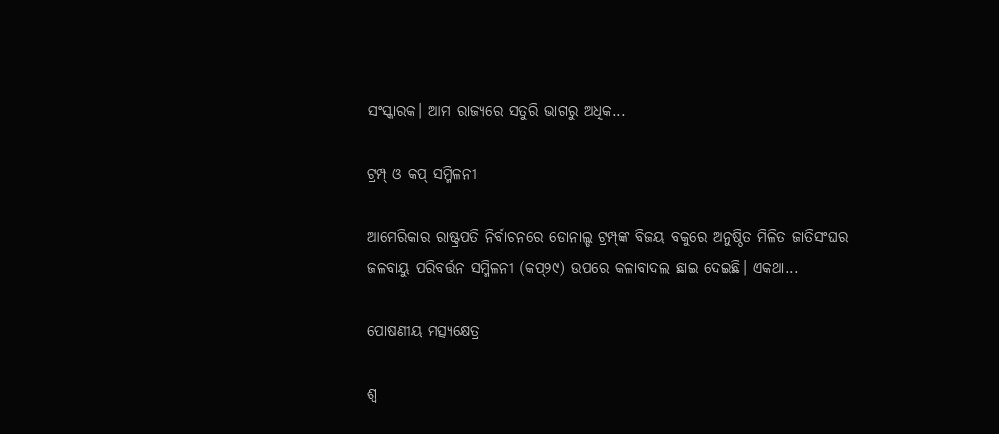ସଂସ୍କାରକ। ଆମ ରାଜ୍ୟରେ ସତୁରି ଭାଗରୁ ଅଧିକ...

ଟ୍ରମ୍ପ୍‌ ଓ କପ୍‌ ସମ୍ମିଳନୀ

ଆମେରିକାର ରାଷ୍ଟ୍ରପତି ନିର୍ବାଚନରେ ଡୋନାଲ୍ଡ ଟ୍ରମ୍ପ୍‌ଙ୍କ ବିଜୟ ବକୁରେ ଅନୁଷ୍ଠିତ ମିଳିତ ଜାତିସଂଘର ଜଳବାୟୁ ପରିବର୍ତ୍ତନ ସମ୍ମିଳନୀ (କପ୍‌୨୯) ଉପରେ କଳାବାଦଲ ଛାଇ ଦେଇଛି। ଏକଥା...

ପୋଷଣୀୟ ମତ୍ସ୍ୟକ୍ଷେତ୍ର

ଶ୍ୱ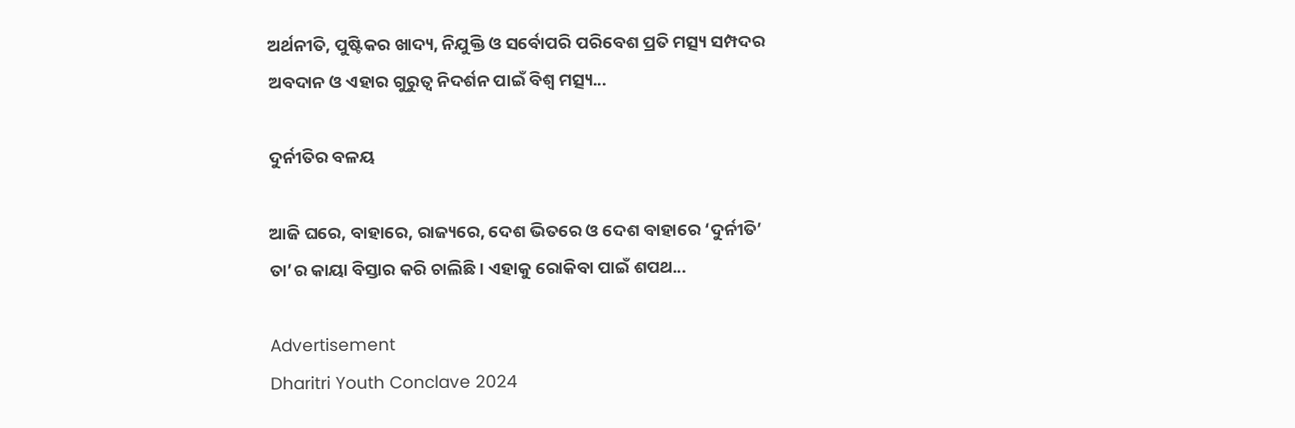ଅର୍ଥନୀତି, ପୁଷ୍ଟିକର ଖାଦ୍ୟ, ନିଯୁକ୍ତି ଓ ସର୍ବୋପରି ପରିବେଶ ପ୍ରତି ମତ୍ସ୍ୟ ସମ୍ପଦର ଅବଦାନ ଓ ଏହାର ଗୁରୁତ୍ୱ ନିଦର୍ଶନ ପାଇଁ ବିଶ୍ୱ ମତ୍ସ୍ୟ...

ଦୁର୍ନୀତିର ବଳୟ

ଆଜି ଘରେ, ବାହାରେ, ରାଜ୍ୟରେ, ଦେଶ ଭିତରେ ଓ ଦେଶ ବାହାରେ ‘ଦୁର୍ନୀତି’ ତା’ର କାୟା ବିସ୍ତାର କରି ଚାଲିଛି। ଏହାକୁ ରୋକିବା ପାଇଁ ଶପଥ...

Advertisement
Dharitri Youth Conclave 2024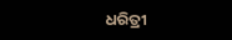ଧରିତ୍ରୀ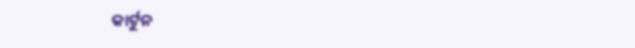କାର୍ଟୁନ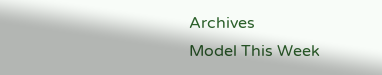Archives
Model This Week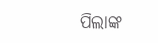ପିଲାଙ୍କ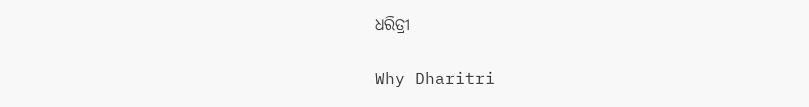ଧରିତ୍ରୀ

Why Dharitri